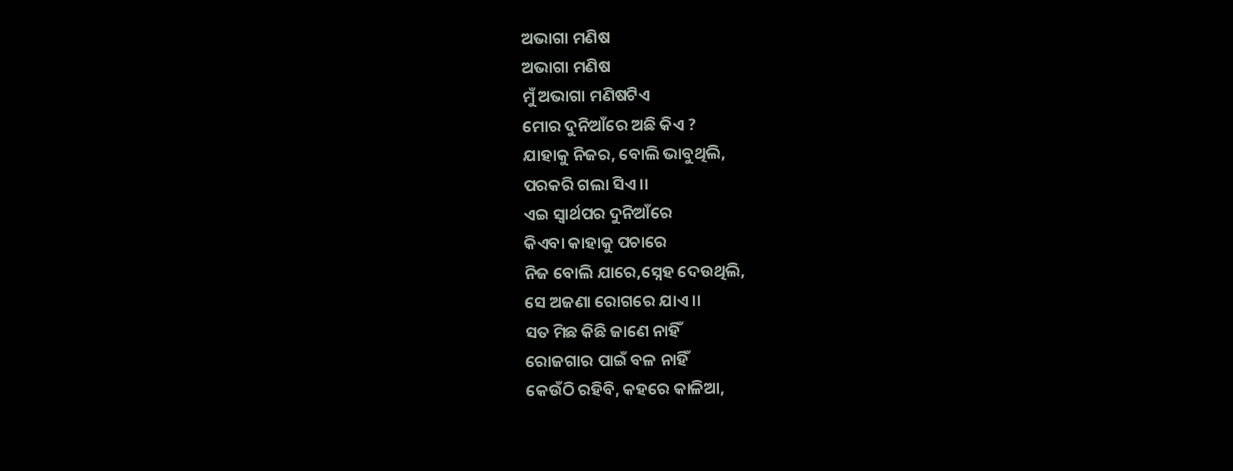ଅଭାଗା ମଣିଷ
ଅଭାଗା ମଣିଷ
ମୁଁ ଅଭାଗା ମଣିଷଟିଏ
ମୋର ଦୁନିଆଁରେ ଅଛି କିଏ ?
ଯାହାକୁ ନିଜର, ବୋଲି ଭାବୁଥିଲି,
ପରକରି ଗଲା ସିଏ ।।
ଏଇ ସ୍ୱାର୍ଥପର ଦୁନିଆଁରେ
କିଏବା କାହାକୁ ପଚାରେ
ନିଜ ବୋଲି ଯାରେ,ସ୍ନେହ ଦେଉଥିଲି,
ସେ ଅଜଣା ରୋଗରେ ଯାଏ ।।
ସତ ମିଛ କିଛି ଜାଣେ ନାହିଁ
ରୋଜଗାର ପାଇଁ ବଳ ନାହିଁ
କେଉଁଠି ରହିବି, କହରେ କାଳିଆ,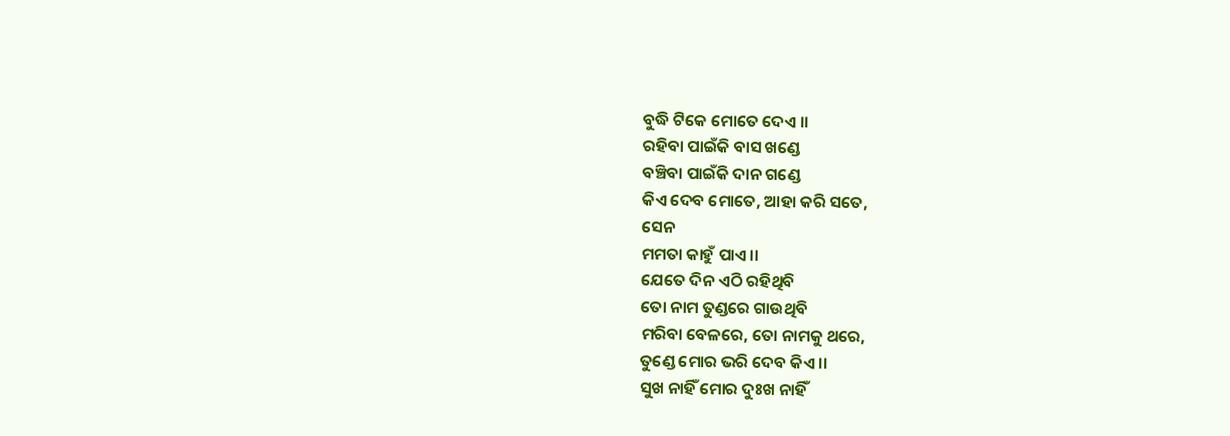ବୁଦ୍ଧି ଟିକେ ମୋତେ ଦେଏ ।।
ରହିବା ପାଇଁକି ବାସ ଖଣ୍ଡେ
ବଞ୍ଚିବା ପାଇଁକି ଦାନ ଗଣ୍ଡେ
କିଏ ଦେବ ମୋତେ, ଆହା କରି ସତେ,
ସେନ
ମମତା କାହୁଁ ପାଏ ।।
ଯେତେ ଦିନ ଏଠି ରହିଥିବି
ତୋ ନାମ ତୁଣ୍ଡରେ ଗାଉଥିବି
ମରିବା ବେଳରେ, ତୋ ନାମକୁ ଥରେ,
ତୁଣ୍ଡେ ମୋର ଭରି ଦେବ କିଏ ।।
ସୁଖ ନାହିଁ ମୋର ଦୁଃଖ ନାହିଁ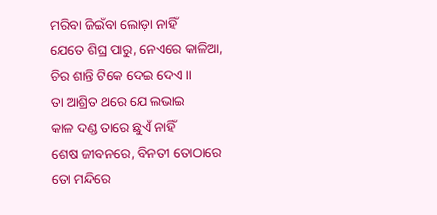ମରିବା ଜିଇଁବା ଲୋଡ଼ା ନାହିଁ
ଯେତେ ଶିଘ୍ର ପାରୁ, ନେଏରେ କାଳିଆ,
ଚିର ଶାନ୍ତି ଟିକେ ଦେଇ ଦେଏ ।।
ତା ଆଶ୍ରିତ ଥରେ ଯେ ଲଭାଇ
କାଳ ଦଣ୍ଡ ତାରେ ଛୁଏଁ ନାହିଁ
ଶେଷ ଜୀବନରେ, ବିନତୀ ତୋଠାରେ
ତୋ ମନ୍ଦିରେ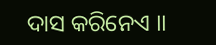ଦାସ କରିନେଏ ।।